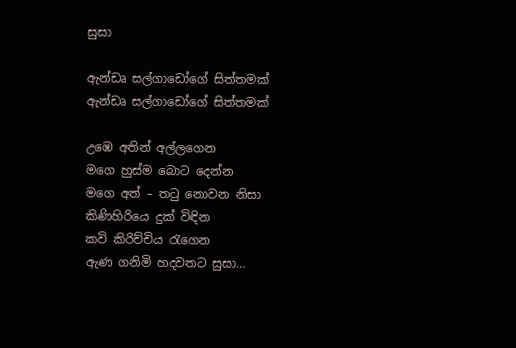සුසා

ඇන්ඩෘ සල්ගාඩෝගේ සිත්තමක්
ඇන්ඩෘ සල්ගාඩෝගේ සිත්තමක්

උඹෙ අතින් අල්ලගෙන
මගෙ හුස්ම බොට දෙන්න
මගෙ අත් – තටු නොවන නිසා
කිණිහිරියෙ දුක් විඳින
කවි කිරිච්චිය රැගෙන
ඇණ ගනිමි හදවතට සුසා…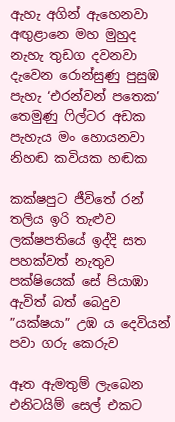ඇහැ අගින් ඇහෙනවා අඟුළානෙ මහ මුහුද
නැහැ තුඩග දවනවා දැවෙන රොන්සුණු පුසුඹ
පැහැ ‘එරන්වන් පතෙක’ තෙමුණු ෆිල්ටර අඩක
පැහැය මං හොයනවා නිහඬ කවියක හඬක

කක්ෂපුට ජීවිතේ රන් තලිය ඉරි තැළුව
ලක්ෂපතියේ ඉද්දි සත පහක්වත් නැතුව
පක්ෂියෙක් සේ පියාඹා ඇවිත් බත් බෙදුව
”යක්ෂයා” උඹ ය දෙවියන් පවා ගරු කෙරුව

ඈත ඇමතුම් ලැබෙන
එනිටයිම් සෙල් එකට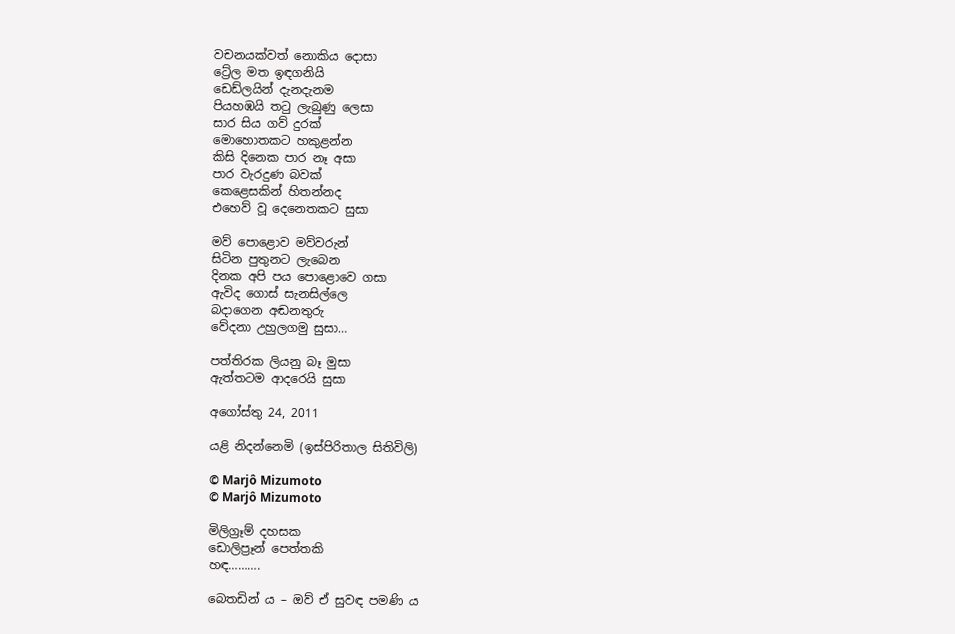වචනයක්වත් නොකිය දොසා
ට්‍රේල මත ඉඳගනියි
ඩෙඩ්ලයින් දැනදැනම
පියහඹයි තටු ලැබුණු ලෙසා
සාර සිය ගව් දුරක්
මොහොතකට හකුළන්න
කිසි දිනෙක පාර නෑ අසා
පාර වැරදුණ බවක්
කෙළෙසකින් හිතන්නද
එහෙව් වූ දෙනෙතකට සුසා

මව් පොළොව මව්වරුන්
සිටින පුතුනට ලැබෙන
දිනක අපි පය පොළොවෙ ගසා
ඇවිද ගොස් සැනසිල්ලෙ
බදාගෙන අඬනතුරු
වේදනා උහුලගමු සුසා…

පත්තිරක ලියනු බෑ මුසා
ඇත්තටම ආදරෙයි සුසා

අගෝස්තු 24, 2011

යළි නිදන්නෙමි (ඉස්පිරිතාල සිතිවිලි)

© Marjô Mizumoto
© Marjô Mizumoto

මිලිග්‍රෑම් දහසක
ඩොලිප්‍රෑන් පෙත්තකි
හඳ……….

බෙතඩින් ය – ඔව් ඒ සුවඳ පමණි ය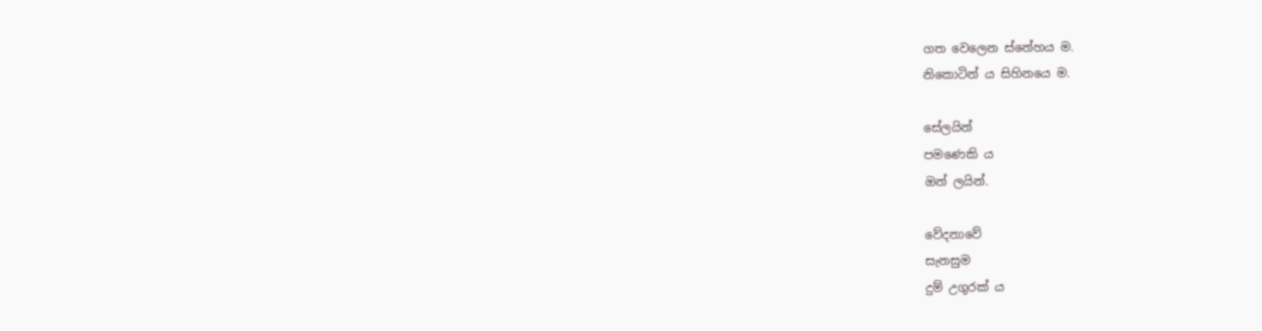ගත වෙලෙන ස්නේහය ම.
නිකොටින් ය සිහිනයෙ ම.

සේලයින්
පමණෙකි ය
ඔන් ලයින්.

වේදනාවේ
සැනසුම
දුම් උගුරක් ය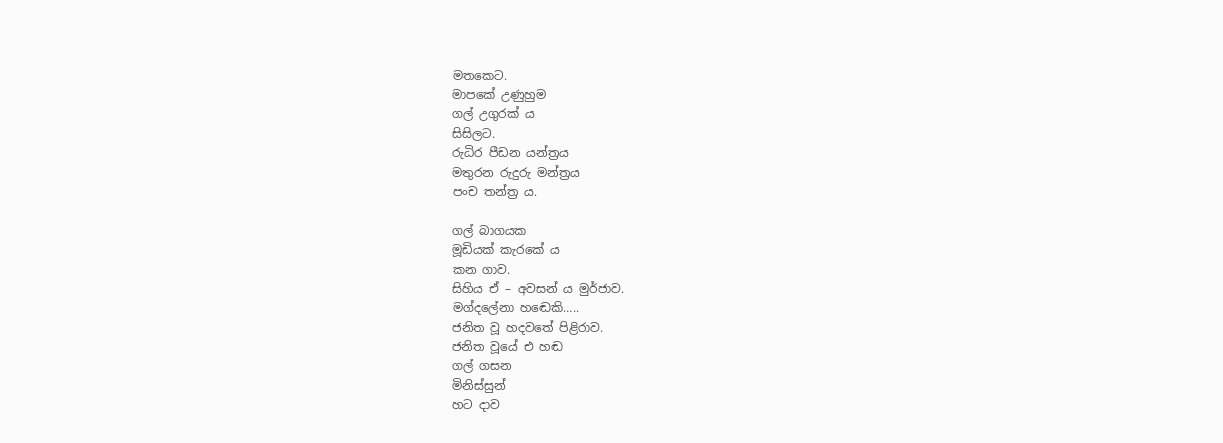මතකෙට.
මාපකේ උණුහුම
ගල් උගුරක් ය
සිසිලට.
රුධිර පීඩන යන්ත්‍රය
මතුරන රුදුරු මන්ත්‍රය
පංච තන්ත්‍ර ය.

ගල් බාගයක
මූඩියක් කැරකේ ය
කන ගාව.
සිහිය ඒ – අවසන් ය මුර්ජාව.
මග්දලේනා හඬෙකි…..
ජනිත වූ හදවතේ පිළිරාව.
ජනිත වූයේ එ හඬ
ගල් ගසන
මිනිස්සුන්
හට දාව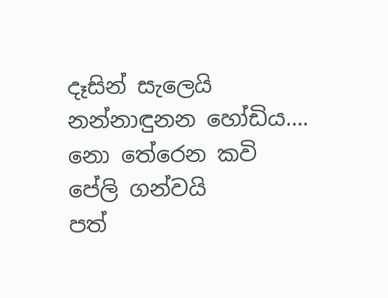දෑසින් සැලෙයි
නන්නාඳුනන හෝඩිය….
නො තේරෙන කවි
පේලි ගන්වයි
පත්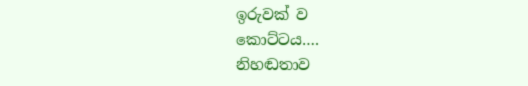ඉරුවක් ව
කොට්ටය….
නිහඬතාව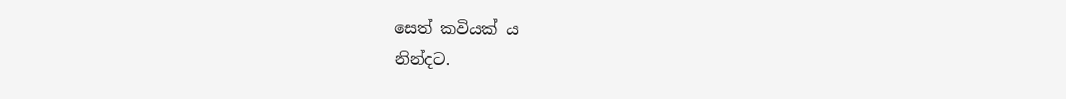සෙත් කවියක් ය
නින්දට.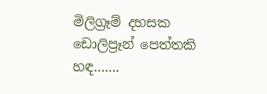මිලිග්‍රෑම් දහසක
ඩොලිප්‍රෑන් පෙත්තකි
හඳ…….